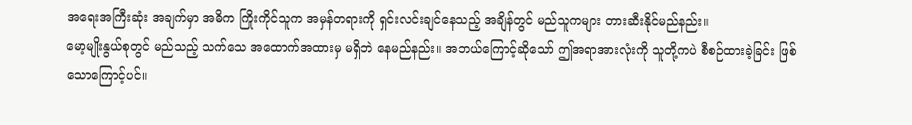အရေးအကြီးဆုံး အချက်မှာ အဓိက ကြိုးကိုင်သူက အမှန်တရားကို ရှင်းလင်းချင်နေသည့် အချိန်တွင် မည်သူကများ တားဆီးနိုင်မည်နည်း။
မော့မျိုးနွယ်စုတွင် မည်သည့် သက်သေ အထောက်အထားမှ မရှိဘဲ နေမည်နည်း။ အဘယ်ကြောင့်ဆိုသော် ဤအရာအားလုံးကို သူတို့ကပဲ စီစဉ်ထားခဲ့ခြင်း ဖြစ်သောကြောင့်ပင်။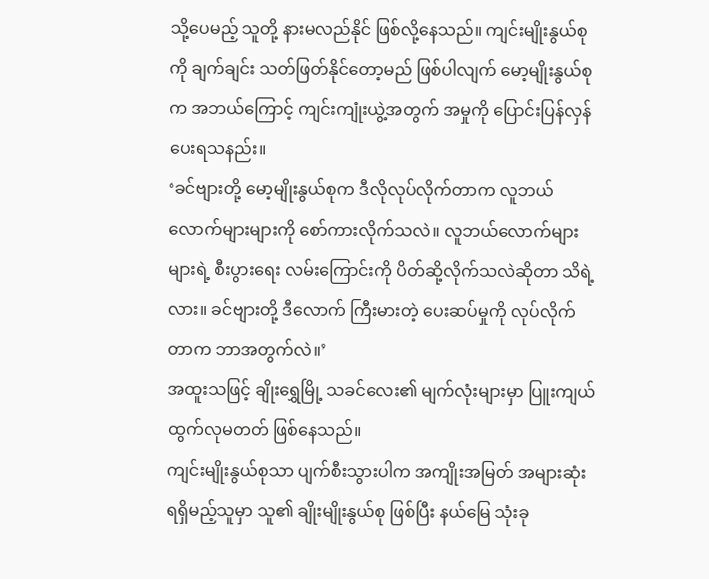သို့ပေမည့် သူတို့ နားမလည်နိုင် ဖြစ်လို့နေသည်။ ကျင်းမျိုးနွယ်စုကို ချက်ချင်း သတ်ဖြတ်နိုင်တော့မည် ဖြစ်ပါလျက် မော့မျိုးနွယ်စုက အဘယ်ကြောင့် ကျင်းကျုံးယွဲ့အတွက် အမှုကို ပြောင်းပြန်လှန်ပေးရသနည်း။
‘ခင်ဗျားတို့ မော့မျိုးနွယ်စုက ဒီလိုလုပ်လိုက်တာက လူဘယ်လောက်များများကို စော်ကားလိုက်သလဲ။ လူဘယ်လောက်များများရဲ့ စီးပွားရေး လမ်းကြောင်းကို ပိတ်ဆို့လိုက်သလဲဆိုတာ သိရဲ့လား။ ခင်ဗျားတို့ ဒီလောက် ကြီးမားတဲ့ ပေးဆပ်မှုကို လုပ်လိုက်တာက ဘာအတွက်လဲ။’
အထူးသဖြင့် ချိုးရွှေမြို့ သခင်လေး၏ မျက်လုံးများမှာ ပြူးကျယ်ထွက်လုမတတ် ဖြစ်နေသည်။
ကျင်းမျိုးနွယ်စုသာ ပျက်စီးသွားပါက အကျိုးအမြတ် အများဆုံး ရရှိမည့်သူမှာ သူ၏ ချိုးမျိုးနွယ်စု ဖြစ်ပြီး နယ်မြေ သုံးခု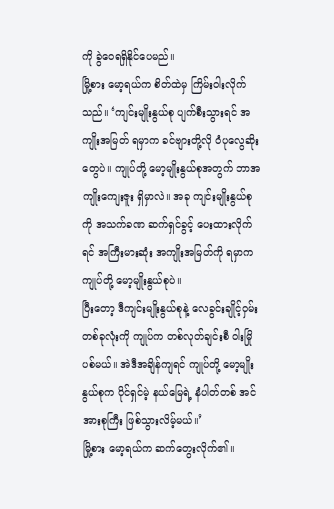ကို ခွဲဝေရရှိနိုင်ပေမည်။
မြို့စား မော့ရယ်က စိတ်ထဲမှ ကြိမ်းဝါးလိုက်သည်။ ‘ကျင်းမျိုးနွယ်စု ပျက်စီးသွားရင် အကျိုးအမြတ် ရမှာက ခင်ဗျားတို့လို ဝံပုလွေဆိုးတွေပဲ။ ကျုပ်တို့ မော့မျိုးနွယ်စုအတွက် ဘာအကျိုးကျေးဇူး ရှိမှာလဲ။ အခု ကျင်းမျိုးနွယ်စုကို အသက်ခဏ ဆက်ရှင်ခွင့် ပေးထားလိုက်ရင် အကြီးမားဆုံး အကျိုးအမြတ်ကို ရမှာက ကျုပ်တို့ မော့မျိုးနွယ်စုပဲ။
ပြီးတော့ ဒီကျင်းမျိုးနွယ်စုနဲ့ လေခွင်းချိုင့်ဝှမ်း တစ်ခုလုံးကို ကျုပ်က တစ်လုတ်ချင်းစီ ဝါးမြိုပစ်မယ်။ အဲဒီအချိန်ကျရင် ကျုပ်တို့ မော့မျိုးနွယ်စုက ပိုင်ရှင်မဲ့ နယ်မြေရဲ့ နံပါတ်တစ် အင်အားစုကြီး ဖြစ်သွားလိမ့်မယ်။’
မြို့စား မော့ရယ်က ဆက်တွေးလိုက်၏။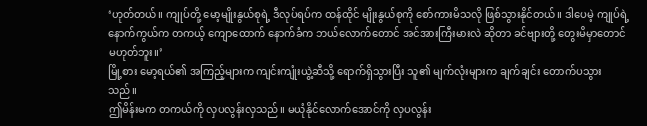‘ဟုတ်တယ်။ ကျုပ်တို့ မော့မျိုးနွယ်စုရဲ့ ဒီလုပ်ရပ်က ထန်ထိုင် မျိုးနွယ်စုကို စော်ကားမိသလို ဖြစ်သွားနိုင်တယ်။ ဒါပေမဲ့ ကျုပ်ရဲ့နောက်ကွယ်က တကယ့် ကျောထောက် နောက်ခံက ဘယ်လောက်တောင် အင်အားကြီးမားလဲ ဆိုတာ ခင်ဗျားတို့ တွေးမိမှာတောင် မဟုတ်ဘူး။’
မြို့စား မော့ရယ်၏ အကြည့်များက ကျင်းကျုံးယွဲ့ဆီသို့ ရောက်ရှိသွားပြီး သူ၏ မျက်လုံးများက ချက်ချင်း တောက်ပသွားသည်။
ဤမိန်းမက တကယ်ကို လှပလွန်းလှသည်။ မယုံနိုင်လောက်အောင်ကို လှပလွန်း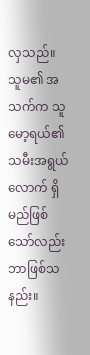လှသည်။ သူမ၏ အသက်က သူ မော့ရယ်၏ သမီးအရွယ်လောက် ရှိမည်ဖြစ်သော်လည်း ဘာဖြစ်သနည်း။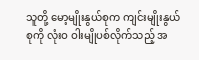သူတို့ မော့မျိုးနွယ်စုက ကျင်းမျိုးနွယ်စုကို လုံးဝ ဝါးမျိုပစ်လိုက်သည့် အ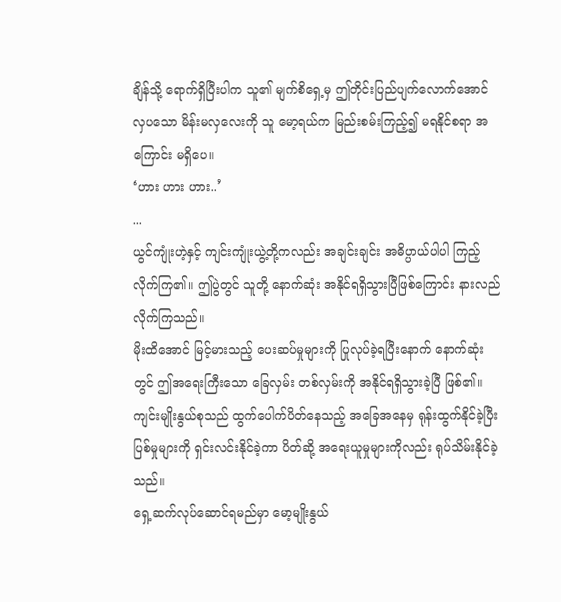ချိန်သို့ ရောက်ရှိပြီးပါက သူ၏ မျက်စိရှေ့မှ ဤတိုင်းပြည်ပျက်လောက်အောင် လှပသော မိန်းမလှလေးကို သူ မော့ရယ်က မြည်းစမ်းကြည့်၍ မရနိုင်စရာ အကြောင်း မရှိပေ။
‘ဟား ဟား ဟား..’
...
ယွင်ကျုံးဟဲ့နှင့် ကျင်းကျုံးယွဲ့တို့ကလည်း အချင်းချင်း အဓိပ္ပာယ်ပါပါ ကြည့်လိုက်ကြ၏။ ဤပွဲတွင် သူတို့ နောက်ဆုံး အနိုင်ရရှိသွားပြီဖြစ်ကြောင်း နားလည်လိုက်ကြသည်။
မိုးထိအောင် မြင့်မားသည့် ပေးဆပ်မှုများကို ပြုလုပ်ခဲ့ရပြီးနောက် နောက်ဆုံးတွင် ဤအရေးကြီးသော ခြေလှမ်း တစ်လှမ်းကို အနိုင်ရရှိသွားခဲ့ပြီ ဖြစ်၏။
ကျင်းမျိုးနွယ်စုသည် ထွက်ပေါက်ပိတ်နေသည့် အခြေအနေမှ ရုန်းထွက်နိုင်ခဲ့ပြီး ပြစ်မှုများကို ရှင်းလင်းနိုင်ခဲ့ကာ ပိတ်ဆို့ အရေးယူမှုများကိုလည်း ရုပ်သိမ်းနိုင်ခဲ့သည်။
ရှေ့ဆက်လုပ်ဆောင်ရမည်မှာ မော့မျိုးနွယ်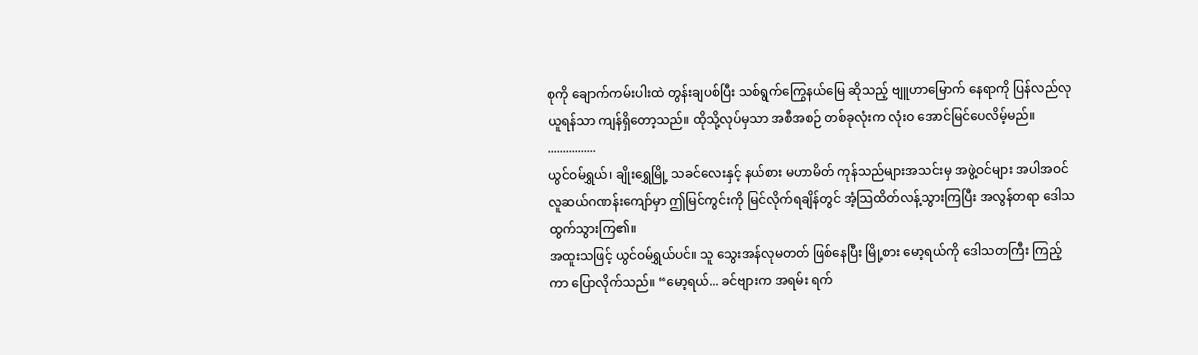စုကို ချောက်ကမ်းပါးထဲ တွန်းချပစ်ပြီး သစ်ရွက်ကြွေနယ်မြေ ဆိုသည့် ဗျူဟာမြောက် နေရာကို ပြန်လည်လုယူရန်သာ ကျန်ရှိတော့သည်။ ထိုသို့လုပ်မှသာ အစီအစဉ် တစ်ခုလုံးက လုံးဝ အောင်မြင်ပေလိမ့်မည်။
................
ယွင်ဝမ်ရွှယ်၊ ချိုးရွှေမြို့ သခင်လေးနှင့် နယ်စား မဟာမိတ် ကုန်သည်များအသင်းမှ အဖွဲ့ဝင်များ အပါအဝင် လူဆယ်ဂဏန်းကျော်မှာ ဤမြင်ကွင်းကို မြင်လိုက်ရချိန်တွင် အံ့သြထိတ်လန့်သွားကြပြီး အလွန်တရာ ဒေါသထွက်သွားကြ၏။
အထူးသဖြင့် ယွင်ဝမ်ရွှယ်ပင်။ သူ သွေးအန်လုမတတ် ဖြစ်နေပြီး မြို့စား မော့ရယ်ကို ဒေါသတကြီး ကြည့်ကာ ပြောလိုက်သည်။ “မော့ရယ်... ခင်ဗျားက အရမ်း ရက်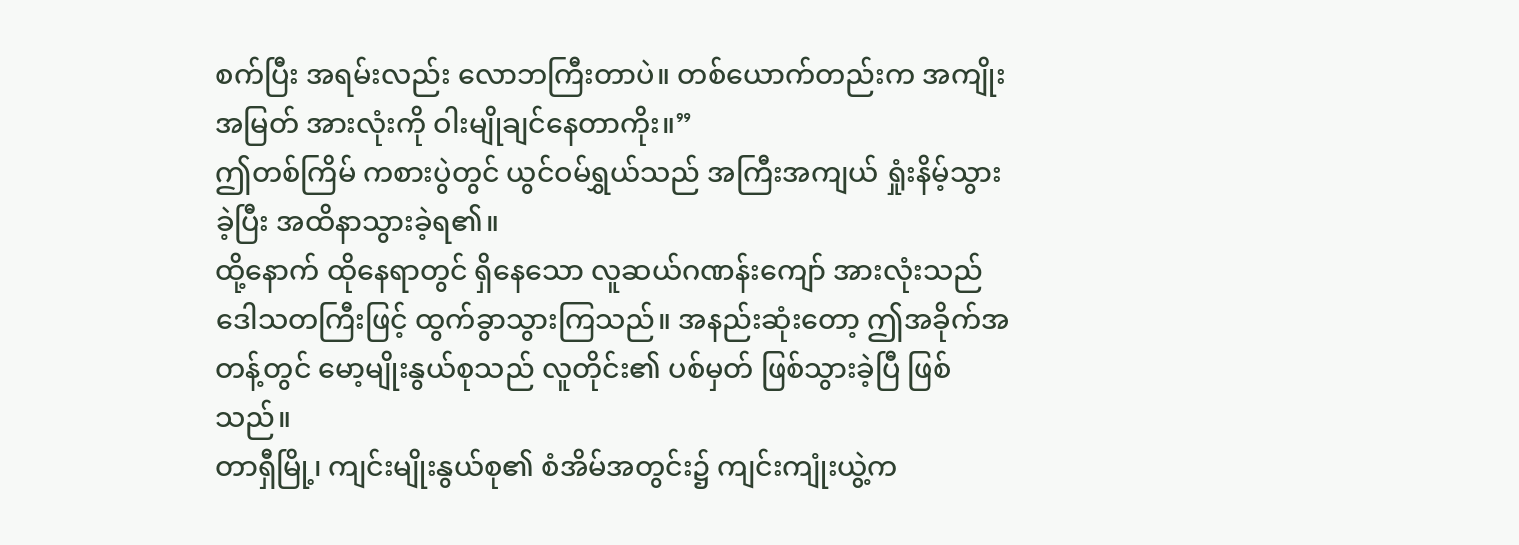စက်ပြီး အရမ်းလည်း လောဘကြီးတာပဲ။ တစ်ယောက်တည်းက အကျိုးအမြတ် အားလုံးကို ဝါးမျိုချင်နေတာကိုး။”
ဤတစ်ကြိမ် ကစားပွဲတွင် ယွင်ဝမ်ရွှယ်သည် အကြီးအကျယ် ရှုံးနိမ့်သွားခဲ့ပြီး အထိနာသွားခဲ့ရ၏။
ထို့နောက် ထိုနေရာတွင် ရှိနေသော လူဆယ်ဂဏန်းကျော် အားလုံးသည် ဒေါသတကြီးဖြင့် ထွက်ခွာသွားကြသည်။ အနည်းဆုံးတော့ ဤအခိုက်အတန့်တွင် မော့မျိုးနွယ်စုသည် လူတိုင်း၏ ပစ်မှတ် ဖြစ်သွားခဲ့ပြီ ဖြစ်သည်။
တာရှီမြို့၊ ကျင်းမျိုးနွယ်စု၏ စံအိမ်အတွင်း၌ ကျင်းကျုံးယွဲ့က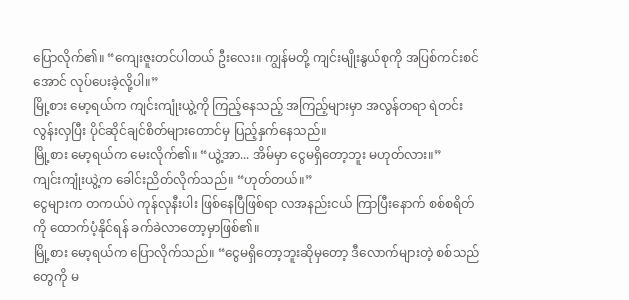ပြောလိုက်၏။ “ကျေးဇူးတင်ပါတယ် ဦးလေး။ ကျွန်မတို့ ကျင်းမျိုးနွယ်စုကို အပြစ်ကင်းစင်အောင် လုပ်ပေးခဲ့လို့ပါ။”
မြို့စား မော့ရယ်က ကျင်းကျုံးယွဲ့ကို ကြည့်နေသည့် အကြည့်များမှာ အလွန်တရာ ရဲတင်းလွန်းလှပြီး ပိုင်ဆိုင်ချင်စိတ်များတောင်မှ ပြည့်နှက်နေသည်။
မြို့စား မော့ရယ်က မေးလိုက်၏။ “ယွဲ့အာ... အိမ်မှာ ငွေမရှိတော့ဘူး မဟုတ်လား။”
ကျင်းကျုံးယွဲ့က ခေါင်းညိတ်လိုက်သည်။ “ဟုတ်တယ်။”
ငွေများက တကယ်ပဲ ကုန်လုနီးပါး ဖြစ်နေပြီဖြစ်ရာ လအနည်းငယ် ကြာပြီးနောက် စစ်စရိတ်ကို ထောက်ပံ့နိုင်ရန် ခက်ခဲလာတော့မှာဖြစ်၏။
မြို့စား မော့ရယ်က ပြောလိုက်သည်။ “ငွေမရှိတော့ဘူးဆိုမှတော့ ဒီလောက်များတဲ့ စစ်သည်တွေကို မ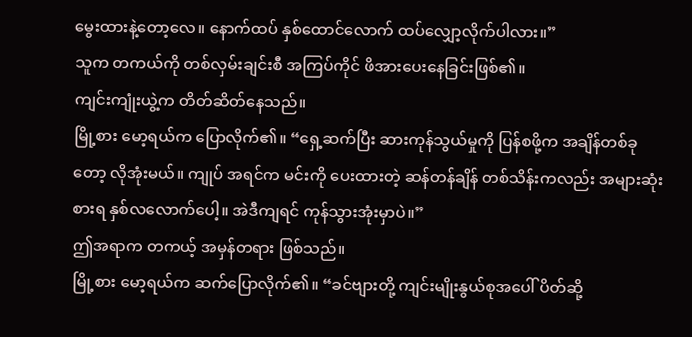မွေးထားနဲ့တော့လေ။ နောက်ထပ် နှစ်ထောင်လောက် ထပ်လျှော့လိုက်ပါလား။”
သူက တကယ်ကို တစ်လှမ်းချင်းစီ အကြပ်ကိုင် ဖိအားပေးနေခြင်းဖြစ်၏။
ကျင်းကျုံးယွဲ့က တိတ်ဆိတ်နေသည်။
မြို့စား မော့ရယ်က ပြောလိုက်၏။ “ရှေ့ဆက်ပြီး ဆားကုန်သွယ်မှုကို ပြန်စဖို့က အချိန်တစ်ခုတော့ လိုအုံးမယ်။ ကျုပ် အရင်က မင်းကို ပေးထားတဲ့ ဆန်တန်ချိန် တစ်သိန်းကလည်း အများဆုံး စားရ နှစ်လလောက်ပေါ့။ အဲဒီကျရင် ကုန်သွားအုံးမှာပဲ။”
ဤအရာက တကယ့် အမှန်တရား ဖြစ်သည်။
မြို့စား မော့ရယ်က ဆက်ပြောလိုက်၏။ “ခင်ဗျားတို့ ကျင်းမျိုးနွယ်စုအပေါ် ပိတ်ဆို့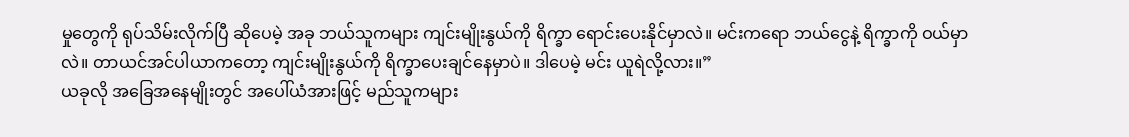မှုတွေကို ရုပ်သိမ်းလိုက်ပြီ ဆိုပေမဲ့ အခု ဘယ်သူကများ ကျင်းမျိုးနွယ်ကို ရိက္ခာ ရောင်းပေးနိုင်မှာလဲ။ မင်းကရော ဘယ်ငွေနဲ့ ရိက္ခာကို ဝယ်မှာလဲ။ တာယင်အင်ပါယာကတော့ ကျင်းမျိုးနွယ်ကို ရိက္ခာပေးချင်နေမှာပဲ။ ဒါပေမဲ့ မင်း ယူရဲလို့လား။”
ယခုလို အခြေအနေမျိုးတွင် အပေါ်ယံအားဖြင့် မည်သူကများ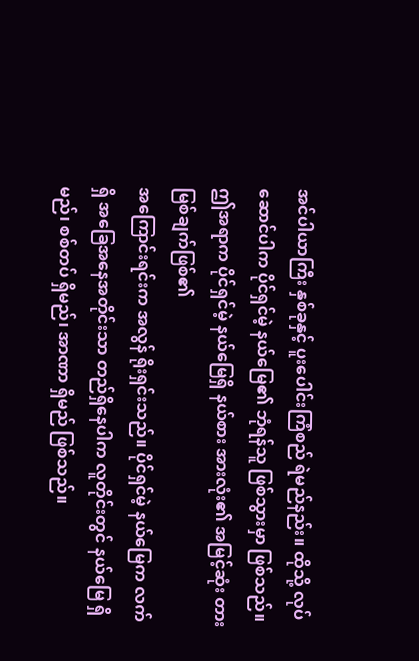အင်ပါယာကြီး နှစ်ခုနှင့် ပူးပေါင်းကြံစည် ရဲမည်နည်း။ ထိုသို့ လုပ်ဆောင်ပါက ပိုင်ရှင်မဲ့ နယ်မြေ၏ ဘုံရန်သူ ဖြစ်သွားမှာ ဖြစ်သည်။
ဤအရာက ပိုင်ရှင်မဲ့ နယ်မြေရှိ နယ်စား အားလုံး၏ အမြင့်ဆုံး တားမြစ်ချက်ဖြစ်၏
အကြောင်းရင်းက အလွန် ရိုးရှင်းသည်။ ပိုင်ရှင်မဲ့ နယ်မြေက လက်ရှိ အခြေအနေအတိုင်းသာ တည်ရှိနေပါက လူတိုင်းတွင် နယ်မြေ ရှိမည်၊ စစ်တပ် ရှိမည်၊ အာဏာ ရှိမည် ဖြစ်သည်။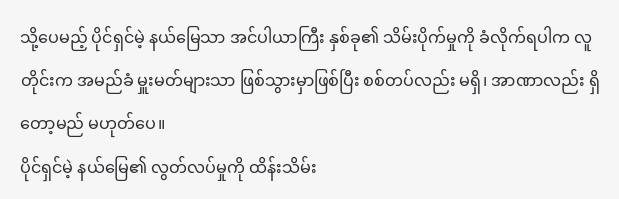သို့ပေမည့် ပိုင်ရှင်မဲ့ နယ်မြေသာ အင်ပါယာကြီး နှစ်ခု၏ သိမ်းပိုက်မှုကို ခံလိုက်ရပါက လူတိုင်းက အမည်ခံ မှူးမတ်များသာ ဖြစ်သွားမှာဖြစ်ပြီး စစ်တပ်လည်း မရှိ၊ အာဏာလည်း ရှိတော့မည် မဟုတ်ပေ။
ပိုင်ရှင်မဲ့ နယ်မြေ၏ လွတ်လပ်မှုကို ထိန်းသိမ်း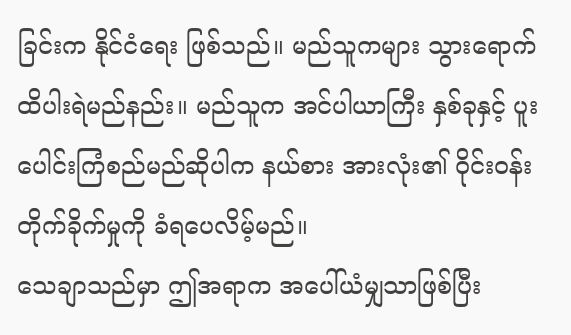ခြင်းက နိုင်ငံရေး ဖြစ်သည်။ မည်သူကများ သွားရောက် ထိပါးရဲမည်နည်း။ မည်သူက အင်ပါယာကြီး နှစ်ခုနှင့် ပူးပေါင်းကြံစည်မည်ဆိုပါက နယ်စား အားလုံး၏ ဝိုင်းဝန်း တိုက်ခိုက်မှုကို ခံရပေလိမ့်မည်။
သေချာသည်မှာ ဤအရာက အပေါ်ယံမျှသာဖြစ်ပြီး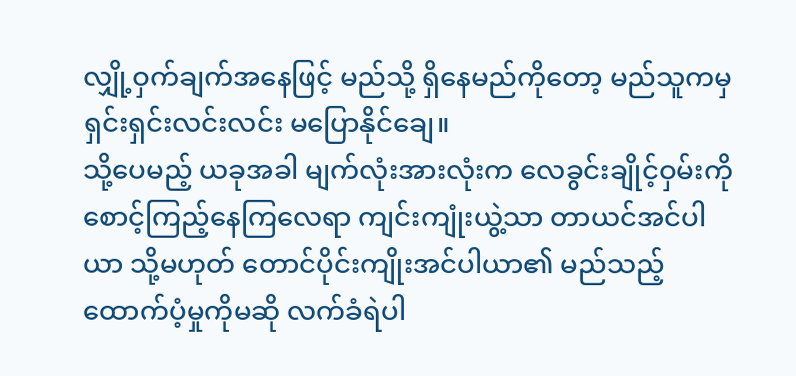လျှို့ဝှက်ချက်အနေဖြင့် မည်သို့ ရှိနေမည်ကိုတော့ မည်သူကမှ ရှင်းရှင်းလင်းလင်း မပြောနိုင်ချေ။
သို့ပေမည့် ယခုအခါ မျက်လုံးအားလုံးက လေခွင်းချိုင့်ဝှမ်းကို စောင့်ကြည့်နေကြလေရာ ကျင်းကျုံးယွဲ့သာ တာယင်အင်ပါယာ သို့မဟုတ် တောင်ပိုင်းကျိုးအင်ပါယာ၏ မည်သည့် ထောက်ပံ့မှုကိုမဆို လက်ခံရဲပါ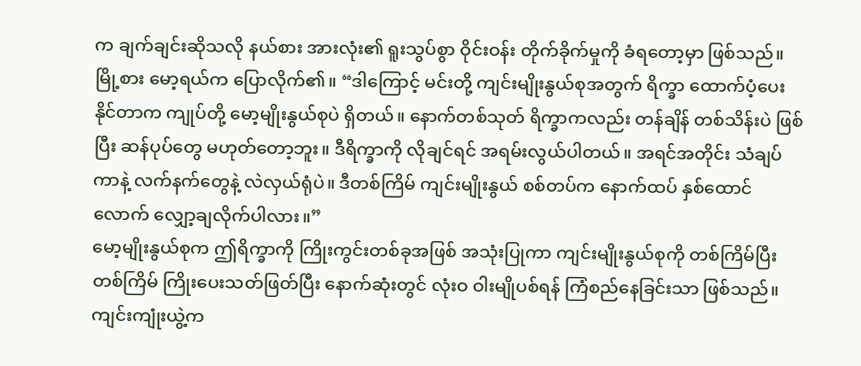က ချက်ချင်းဆိုသလို နယ်စား အားလုံး၏ ရူးသွပ်စွာ ဝိုင်းဝန်း တိုက်ခိုက်မှုကို ခံရတော့မှာ ဖြစ်သည်။
မြို့စား မော့ရယ်က ပြောလိုက်၏။ “ဒါကြောင့် မင်းတို့ ကျင်းမျိုးနွယ်စုအတွက် ရိက္ခာ ထောက်ပံ့ပေးနိုင်တာက ကျုပ်တို့ မော့မျိုးနွယ်စုပဲ ရှိတယ်။ နောက်တစ်သုတ် ရိက္ခာကလည်း တန်ချိန် တစ်သိန်းပဲ ဖြစ်ပြီး ဆန်ပုပ်တွေ မဟုတ်တော့ဘူး။ ဒီရိက္ခာကို လိုချင်ရင် အရမ်းလွယ်ပါတယ်။ အရင်အတိုင်း သံချပ်ကာနဲ့ လက်နက်တွေနဲ့ လဲလှယ်ရုံပဲ။ ဒီတစ်ကြိမ် ကျင်းမျိုးနွယ် စစ်တပ်က နောက်ထပ် နှစ်ထောင်လောက် လျှော့ချလိုက်ပါလား။”
မော့မျိုးနွယ်စုက ဤရိက္ခာကို ကြိုးကွင်းတစ်ခုအဖြစ် အသုံးပြုကာ ကျင်းမျိုးနွယ်စုကို တစ်ကြိမ်ပြီးတစ်ကြိမ် ကြိုးပေးသတ်ဖြတ်ပြီး နောက်ဆုံးတွင် လုံးဝ ဝါးမျိုပစ်ရန် ကြံစည်နေခြင်းသာ ဖြစ်သည်။
ကျင်းကျုံးယွဲ့က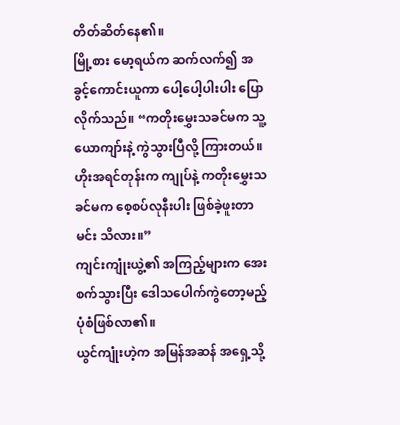တိတ်ဆိတ်နေ၏။
မြို့စား မော့ရယ်က ဆက်လက်၍ အခွင့်ကောင်းယူကာ ပေါ့ပေါ့ပါးပါး ပြောလိုက်သည်။ “ကတိုးမွှေးသခင်မက သူ့ယောကျာ်းနဲ့ ကွဲသွားပြီလို့ ကြားတယ်။ ဟိုးအရင်တုန်းက ကျုပ်နဲ့ ကတိုးမွှေးသခင်မက စေ့စပ်လုနီးပါး ဖြစ်ခဲ့ဖူးတာ မင်း သိလား။”
ကျင်းကျုံးယွဲ့၏ အကြည့်များက အေးစက်သွားပြီး ဒေါသပေါက်ကွဲတော့မည့် ပုံစံဖြစ်လာ၏။
ယွင်ကျုံးဟဲ့က အမြန်အဆန် အရှေ့သို့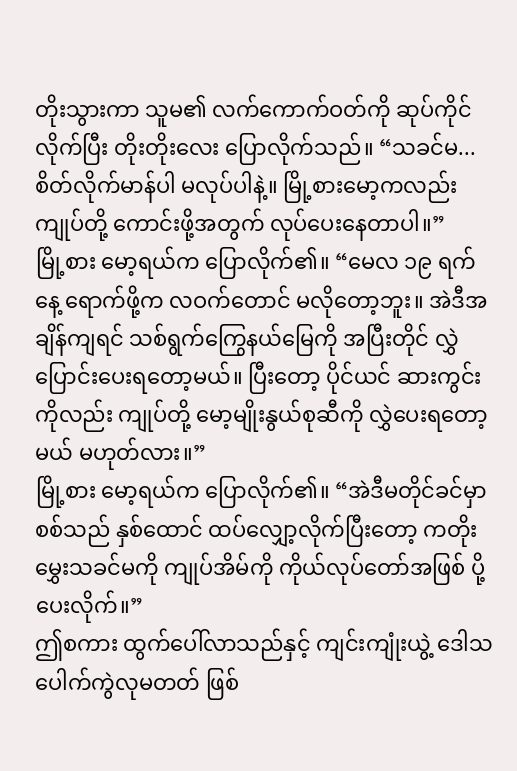တိုးသွားကာ သူမ၏ လက်ကောက်ဝတ်ကို ဆုပ်ကိုင်လိုက်ပြီး တိုးတိုးလေး ပြောလိုက်သည်။ “သခင်မ... စိတ်လိုက်မာန်ပါ မလုပ်ပါနဲ့။ မြို့စားမော့ကလည်း ကျုပ်တို့ ကောင်းဖို့အတွက် လုပ်ပေးနေတာပါ။”
မြို့စား မော့ရယ်က ပြောလိုက်၏။ “မေလ ၁၉ ရက်နေ့ ရောက်ဖို့က လဝက်တောင် မလိုတော့ဘူး။ အဲဒီအချိန်ကျရင် သစ်ရွက်ကြွေနယ်မြေကို အပြီးတိုင် လွှဲပြောင်းပေးရတော့မယ်။ ပြီးတော့ ပိုင်ယင် ဆားကွင်းကိုလည်း ကျုပ်တို့ မော့မျိုးနွယ်စုဆီကို လွှဲပေးရတော့မယ် မဟုတ်လား။”
မြို့စား မော့ရယ်က ပြောလိုက်၏။ “အဲဒီမတိုင်ခင်မှာ စစ်သည် နှစ်ထောင် ထပ်လျှော့လိုက်ပြီးတော့ ကတိုးမွှေးသခင်မကို ကျုပ်အိမ်ကို ကိုယ်လုပ်တော်အဖြစ် ပို့ပေးလိုက်။”
ဤစကား ထွက်ပေါ်လာသည်နှင့် ကျင်းကျုံးယွဲ့ ဒေါသပေါက်ကွဲလုမတတ် ဖြစ်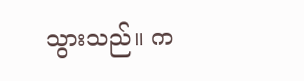သွားသည်။ က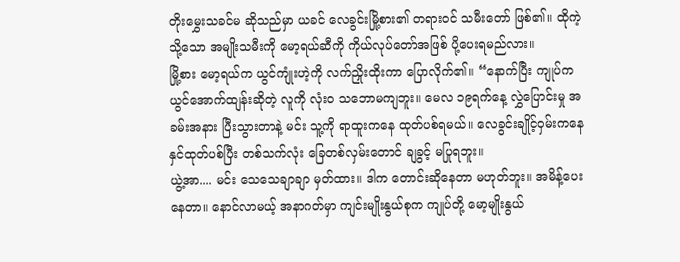တိုးမွှေးသခင်မ ဆိုသည်မှာ ယခင် လေခွင်းမြို့စား၏ တရားဝင် သမီးတော် ဖြစ်၏။ ထိုကဲ့သို့သော အမျိုးသမီးကို မော့ရယ်ဆီကို ကိုယ်လုပ်တော်အဖြစ် ပို့ပေးရမည်လား။
မြို့စား မော့ရယ်က ယွင်ကျုံးဟဲ့ကို လက်ညှိုးထိုးကာ ပြောလိုက်၏။ “နောက်ပြီး ကျုပ်က ယွင်အောက်ထျန်းဆိုတဲ့ လူကို လုံးဝ သဘောမကျဘူး။ မေလ ၁၉ရက်နေ့ လွှဲပြောင်းမှု အခမ်းအနား ပြီးသွားတာနဲ့ မင်း သူ့ကို ရာထူးကနေ ထုတ်ပစ်ရမယ်။ လေခွင်းချိုင့်ဝှမ်းကနေ နှင်ထုတ်ပစ်ပြီး တစ်သက်လုံး ခြေတစ်လှမ်းတောင် ချခွင့် မပြုရဘူး။
ယွဲ့အာ.... မင်း သေသေချာချာ မှတ်ထား။ ဒါက တောင်းဆိုနေတာ မဟုတ်ဘူး။ အမိန့်ပေးနေတာ။ နောင်လာမယ့် အနာဂတ်မှာ ကျင်းမျိုးနွယ်စုက ကျုပ်တို့ မော့မျိုးနွယ်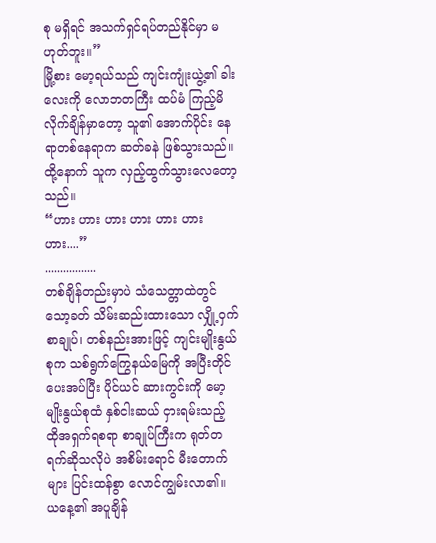စု မရှိရင် အသက်ရှင်ရပ်တည်နိုင်မှာ မဟုတ်ဘူး။”
မြို့စား မော့ရယ်သည် ကျင်းကျုံးယွဲ့၏ ခါးလေးကို လောဘတကြီး ထပ်မံ ကြည့်မိလိုက်ချိန်မှာတော့ သူ၏ အောက်ပိုင်း နေရာတစ်နေရာက ဆတ်ခနဲ ဖြစ်သွားသည်။ ထို့နောက် သူက လှည့်ထွက်သွားလေတော့သည်။
“ဟား ဟား ဟား ဟား ဟား ဟား ဟား....”
.................
တစ်ချိန်တည်းမှာပဲ သံသေတ္တာထဲတွင် သော့ခတ် သိမ်းဆည်းထားသော လျှို့ဝှက်စာချုပ်၊ တစ်နည်းအားဖြင့် ကျင်းမျိုးနွယ်စုက သစ်ရွက်ကြွေနယ်မြေကို အပြီးတိုင် ပေးအပ်ပြီး ပိုင်ယင် ဆားကွင်းကို မော့မျိုးနွယ်စုထံ နှစ်ငါးဆယ် ငှားရမ်းသည့် ထိုအရှက်ရစရာ စာချုပ်ကြီးက ရုတ်တရက်ဆိုသလိုပဲ အစိမ်းရောင် မီးတောက်များ ပြင်းထန်စွာ လောင်ကျွမ်းလာ၏။
ယနေ့၏ အပူချိန်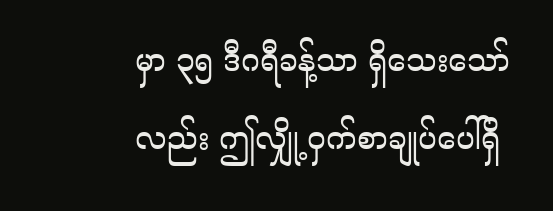မှာ ၃၅ ဒီဂရီခန့်သာ ရှိသေးသော်လည်း ဤလျှို့ဝှက်စာချုပ်ပေါ်ရှိ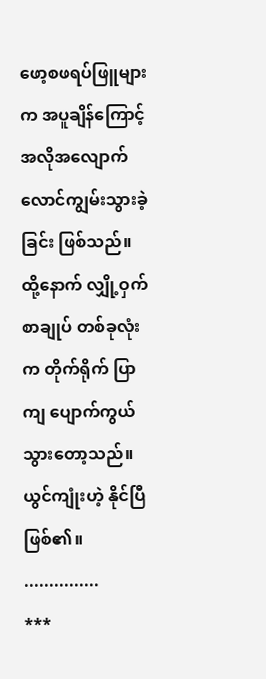ဖော့စဖရပ်ဖြူများက အပူချိန်ကြောင့် အလိုအလျောက် လောင်ကျွမ်းသွားခဲ့ခြင်း ဖြစ်သည်။
ထို့နောက် လျှို့ဝှက် စာချုပ် တစ်ခုလုံးက တိုက်ရိုက် ပြာကျ ပျောက်ကွယ်သွားတော့သည်။ ယွင်ကျုံးဟဲ့ နိုင်ပြီဖြစ်၏။
...............
***